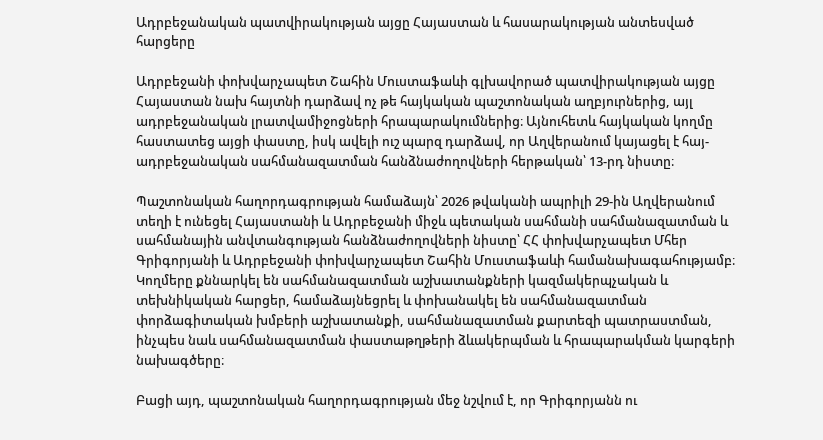Ադրբեջանական պատվիրակության այցը Հայաստան և հասարակության անտեսված հարցերը

Ադրբեջանի փոխվարչապետ Շահին Մուստաֆաևի գլխավորած պատվիրակության այցը Հայաստան նախ հայտնի դարձավ ոչ թե հայկական պաշտոնական աղբյուրներից, այլ ադրբեջանական լրատվամիջոցների հրապարակումներից։ Այնուհետև հայկական կողմը հաստատեց այցի փաստը, իսկ ավելի ուշ պարզ դարձավ, որ Աղվերանում կայացել է հայ-ադրբեջանական սահմանազատման հանձնաժողովների հերթական՝ 13-րդ նիստը։

Պաշտոնական հաղորդագրության համաձայն՝ 2026 թվականի ապրիլի 29-ին Աղվերանում տեղի է ունեցել Հայաստանի և Ադրբեջանի միջև պետական սահմանի սահմանազատման և սահմանային անվտանգության հանձնաժողովների նիստը՝ ՀՀ փոխվարչապետ Մհեր Գրիգորյանի և Ադրբեջանի փոխվարչապետ Շահին Մուստաֆաևի համանախագահությամբ։ Կողմերը քննարկել են սահմանազատման աշխատանքների կազմակերպչական և տեխնիկական հարցեր, համաձայնեցրել և փոխանակել են սահմանազատման փորձագիտական խմբերի աշխատանքի, սահմանազատման քարտեզի պատրաստման, ինչպես նաև սահմանազատման փաստաթղթերի ձևակերպման և հրապարակման կարգերի նախագծերը։

Բացի այդ, պաշտոնական հաղորդագրության մեջ նշվում է, որ Գրիգորյանն ու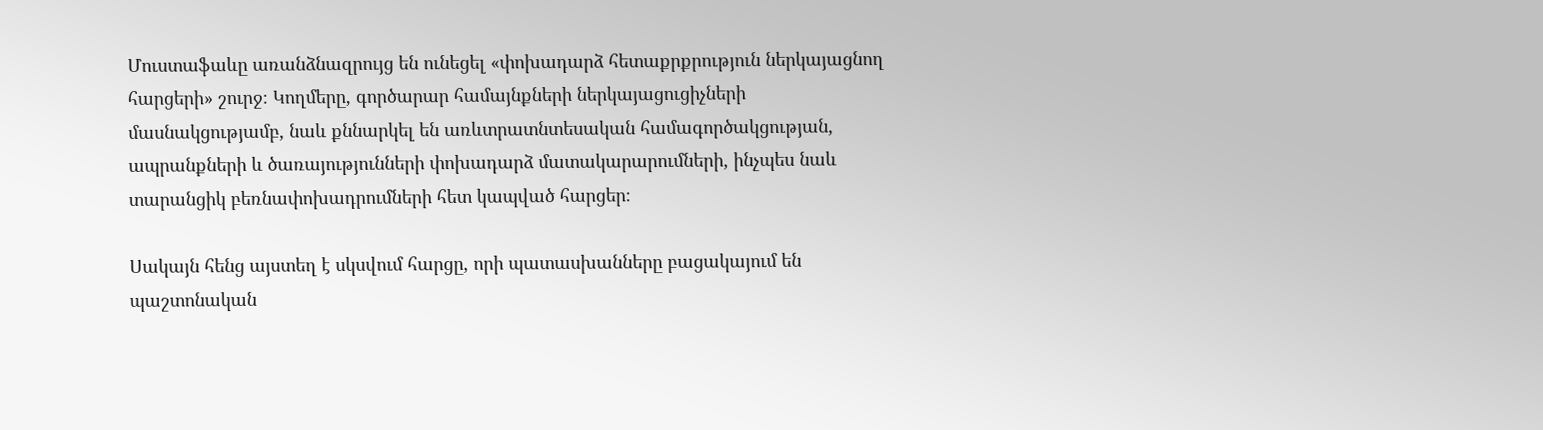Մուստաֆաևը առանձնազրույց են ունեցել «փոխադարձ հետաքրքրություն ներկայացնող հարցերի» շուրջ։ Կողմերը, գործարար համայնքների ներկայացուցիչների մասնակցությամբ, նաև քննարկել են առևտրատնտեսական համագործակցության, ապրանքների և ծառայությունների փոխադարձ մատակարարումների, ինչպես նաև տարանցիկ բեռնափոխադրումների հետ կապված հարցեր։

Սակայն հենց այստեղ է սկսվում հարցը, որի պատասխանները բացակայում են պաշտոնական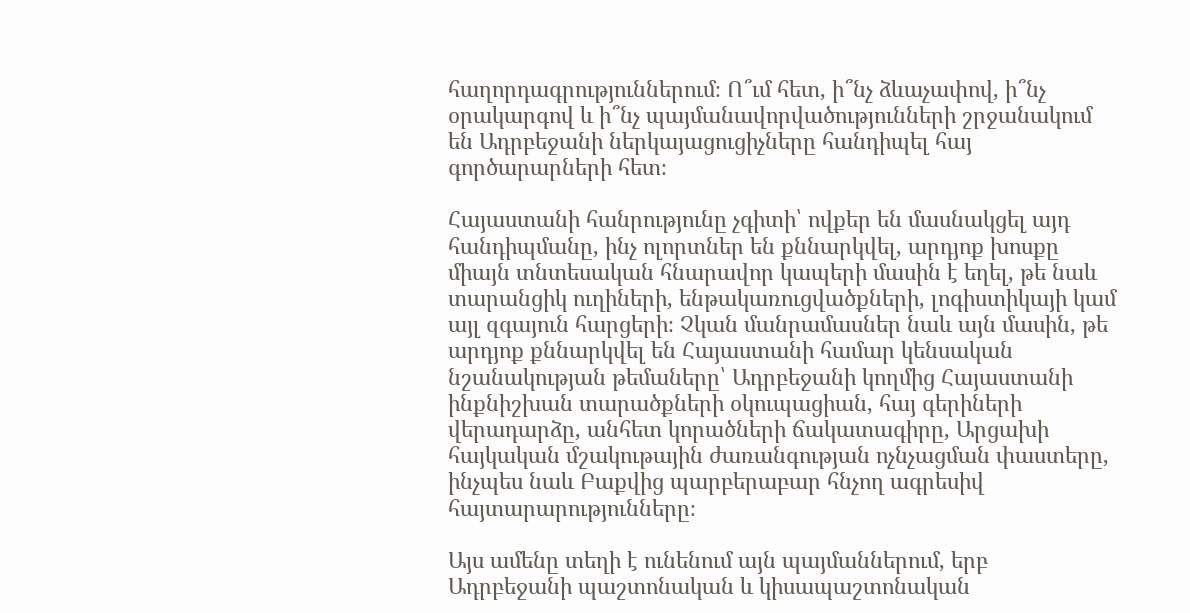հաղորդագրություններում։ Ո՞ւմ հետ, ի՞նչ ձևաչափով, ի՞նչ օրակարգով և ի՞նչ պայմանավորվածությունների շրջանակում են Ադրբեջանի ներկայացուցիչները հանդիպել հայ գործարարների հետ։

Հայաստանի հանրությունը չգիտի՝ ովքեր են մասնակցել այդ հանդիպմանը, ինչ ոլորտներ են քննարկվել, արդյոք խոսքը միայն տնտեսական հնարավոր կապերի մասին է եղել, թե նաև տարանցիկ ուղիների, ենթակառուցվածքների, լոգիստիկայի կամ այլ զգայուն հարցերի։ Չկան մանրամասներ նաև այն մասին, թե արդյոք քննարկվել են Հայաստանի համար կենսական նշանակության թեմաները՝ Ադրբեջանի կողմից Հայաստանի ինքնիշխան տարածքների օկուպացիան, հայ գերիների վերադարձը, անհետ կորածների ճակատագիրը, Արցախի հայկական մշակութային ժառանգության ոչնչացման փաստերը, ինչպես նաև Բաքվից պարբերաբար հնչող ագրեսիվ հայտարարությունները։

Այս ամենը տեղի է ունենում այն պայմաններում, երբ Ադրբեջանի պաշտոնական և կիսապաշտոնական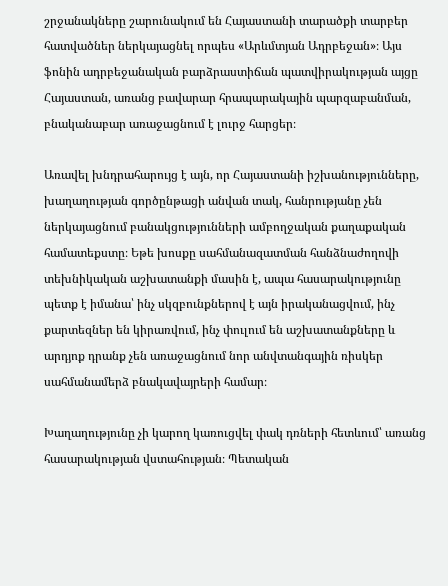շրջանակները շարունակում են Հայաստանի տարածքի տարբեր հատվածներ ներկայացնել որպես «Արևմտյան Ադրբեջան»։ Այս ֆոնին ադրբեջանական բարձրաստիճան պատվիրակության այցը Հայաստան, առանց բավարար հրապարակային պարզաբանման, բնականաբար առաջացնում է լուրջ հարցեր։

Առավել խնդրահարույց է այն, որ Հայաստանի իշխանությունները, խաղաղության գործընթացի անվան տակ, հանրությանը չեն ներկայացնում բանակցությունների ամբողջական քաղաքական համատեքստը։ Եթե խոսքը սահմանազատման հանձնաժողովի տեխնիկական աշխատանքի մասին է, ապա հասարակությունը պետք է իմանա՝ ինչ սկզբունքներով է այն իրականացվում, ինչ քարտեզներ են կիրառվում, ինչ փուլում են աշխատանքները և արդյոք դրանք չեն առաջացնում նոր անվտանգային ռիսկեր սահմանամերձ բնակավայրերի համար։

Խաղաղությունը չի կարող կառուցվել փակ դռների հետևում՝ առանց հասարակության վստահության։ Պետական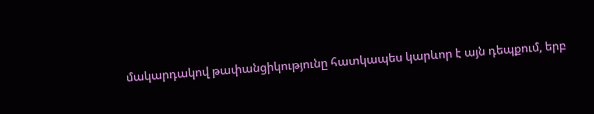մակարդակով թափանցիկությունը հատկապես կարևոր է այն դեպքում, երբ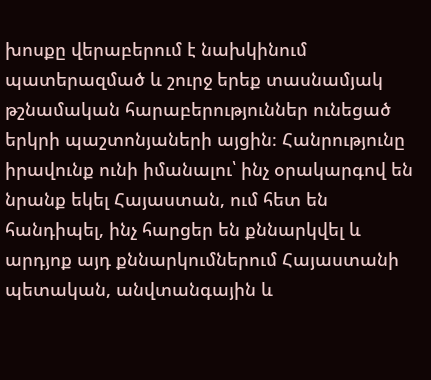խոսքը վերաբերում է նախկինում պատերազմած և շուրջ երեք տասնամյակ թշնամական հարաբերություններ ունեցած երկրի պաշտոնյաների այցին։ Հանրությունը իրավունք ունի իմանալու՝ ինչ օրակարգով են նրանք եկել Հայաստան, ում հետ են հանդիպել, ինչ հարցեր են քննարկվել և արդյոք այդ քննարկումներում Հայաստանի պետական, անվտանգային և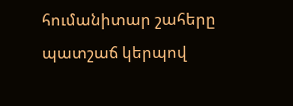հումանիտար շահերը պատշաճ կերպով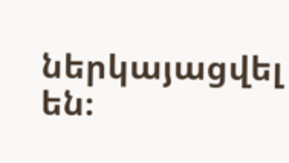ներկայացվել են։